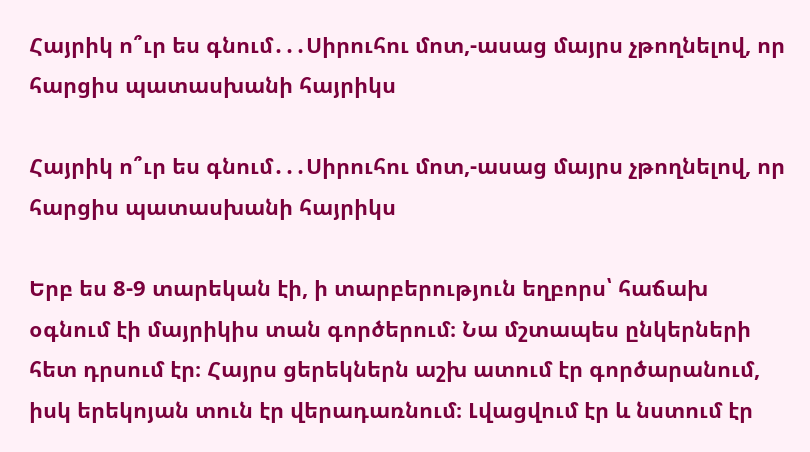Հայրիկ ո՞ւր ես գնում․․․Սիրուհու մոտ,-ասաց մայրս չթողնելով, որ հարցիս պատասխանի հայրիկս

Հայրիկ ո՞ւր ես գնում․․․Սիրուհու մոտ,-ասաց մայրս չթողնելով, որ հարցիս պատասխանի հայրիկս

Երբ ես 8-9 տարեկան էի, ի տարբերություն եղբորս՝ հաճախ օգնում էի մայրիկիս տան գործերում։ Նա մշտապես ընկերների հետ դրսում էր։ Հայրս ցերեկներն աշխ ատում էր գործարանում, իսկ երեկոյան տուն էր վերադառնում։ Լվացվում էր և նստում էր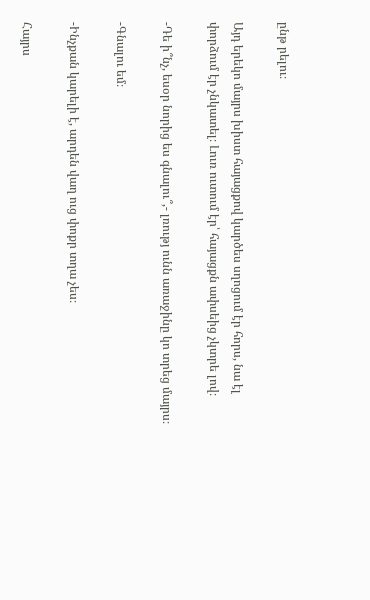ընթ րելու։

Այդ երեկո մայրս խիստ հայացքով կարծես սղոցում էր հորս, նա էլ փորձում էր չնկատել։ Լուռ ուտում էր՝ հայացքն ափսեից չկտրե լով։

-Դե ի՞նչ, եսօր նորից ես գնալու՞,- լռությ ունն առաջինը կո տրեց մայրս։

-Գնալու եմ։

-Ինչքան կարելի է, արդեն վաղ ուց փոքր տղա չես։

Հայրս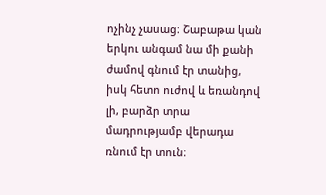ոչինչ չասաց։ Շաբաթա կան երկու անգամ նա մի քանի ժամով գնում էր տանից, իսկ հետո ուժով և եռանդով լի, բարձր տրա մադրությամբ վերադա ռնում էր տուն։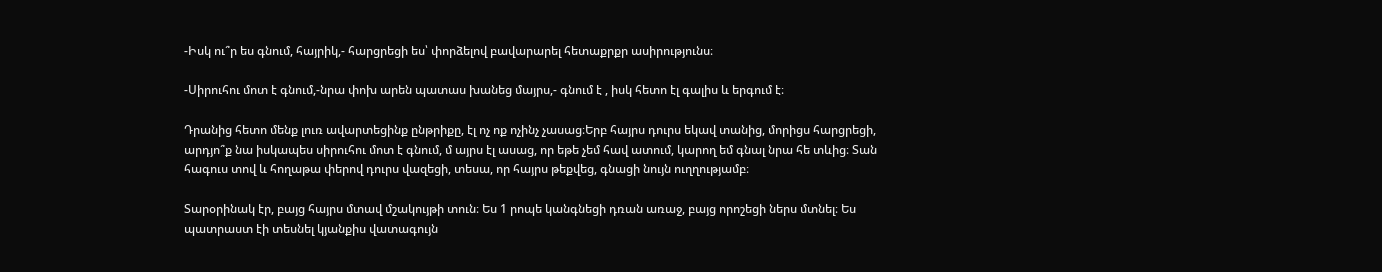-Իսկ ու՞ր ես գնում, հայրիկ,- հարցրեցի ես՝ փորձելով բավարարել հետաքրքր ասիրությունս։

-Սիրուհու մոտ է գնում,-նրա փոխ արեն պատաս խանեց մայրս,- գնում է , իսկ հետո էլ գալիս և երգում է։

Դրանից հետո մենք լուռ ավարտեցինք ընթրիքը, էլ ոչ ոք ոչինչ չասաց։Երբ հայրս դուրս եկավ տանից, մորիցս հարցրեցի, արդյո՞ք նա իսկապես սիրուհու մոտ է գնում, մ այրս էլ ասաց, որ եթե չեմ հավ ատում, կարող եմ գնալ նրա հե տևից։ Տան հագուս տով և հողաթա փերով դուրս վազեցի, տեսա, որ հայրս թեքվեց, գնացի նույն ուղղությամբ։

Տարօրինակ էր, բայց հայրս մտավ մշակույթի տուն։ Ես 1 րոպե կանգնեցի դռան առաջ, բայց որոշեցի ներս մտնել։ Ես պատրաստ էի տեսնել կյանքիս վատագույն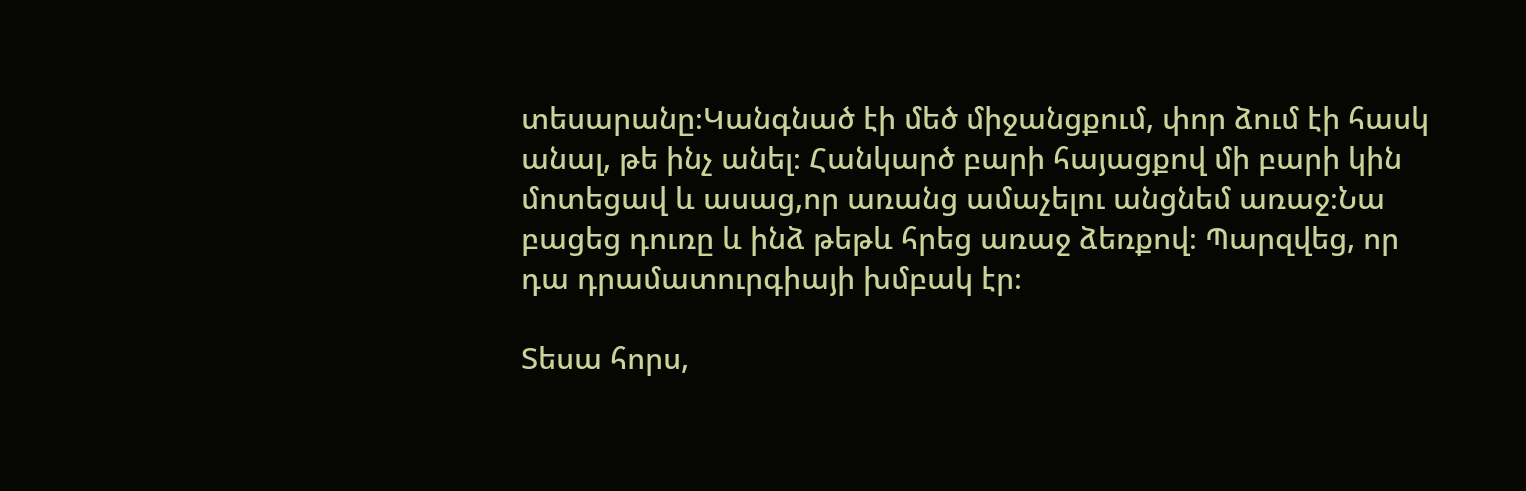տեսարանը։Կանգնած էի մեծ միջանցքում, փոր ձում էի հասկ անալ, թե ինչ անել։ Հանկարծ բարի հայացքով մի բարի կին մոտեցավ և ասաց,որ առանց ամաչելու անցնեմ առաջ։Նա բացեց դուռը և ինձ թեթև հրեց առաջ ձեռքով։ Պարզվեց, որ դա դրամատուրգիայի խմբակ էր։

Տեսա հորս,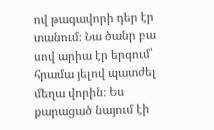ով թագավորի դեր էր տանում։ Նա ծանր բա սով արիա էր երգում՝ հրամա յելով պատժել մեղա վորին։ Ես քարացած նայում էի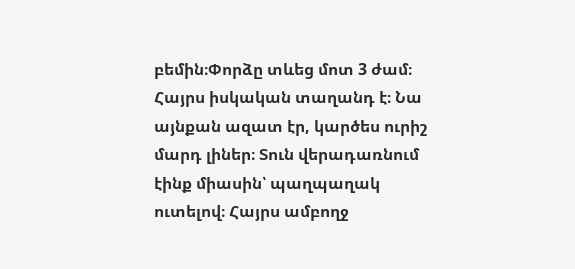բեմին։Փորձը տևեց մոտ 3 ժամ։ Հայրս իսկական տաղանդ է։ Նա այնքան ազատ էր, կարծես ուրիշ մարդ լիներ։ Տուն վերադառնում էինք միասին՝ պաղպաղակ ուտելով։ Հայրս ամբողջ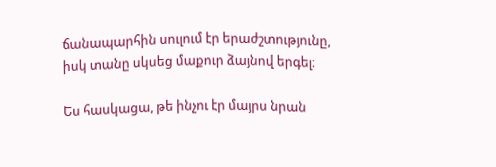ճանապարհին սուլում էր երաժշտությունը, իսկ տանը սկսեց մաքուր ձայնով երգել։

Ես հասկացա, թե ինչու էր մայրս նրան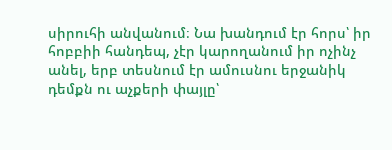սիրուհի անվանում։ Նա խանդում էր հորս՝ իր հոբբիի հանդեպ, չէր կարողանում իր ոչինչ անել, երբ տեսնում էր ամուսնու երջանիկ դեմքն ու աչքերի փայլը՝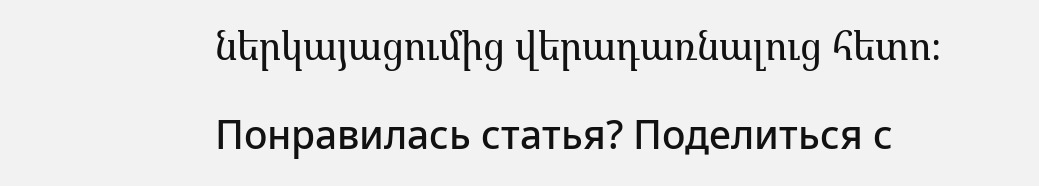ներկայացումից վերադառնալուց հետո։

Понравилась статья? Поделиться с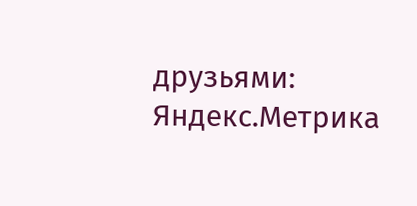друзьями:
Яндекс.Метрика